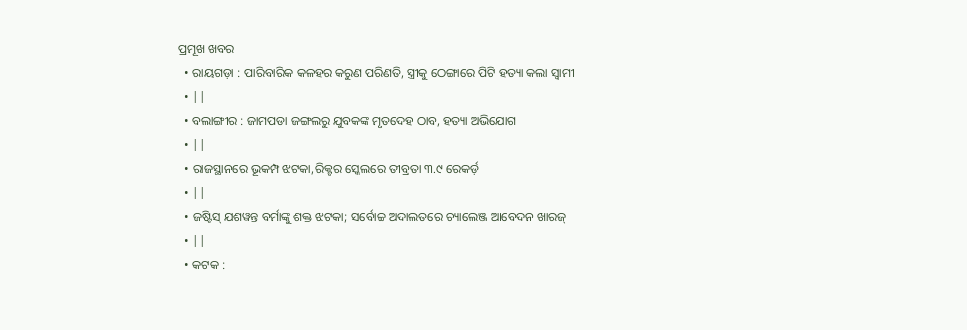ପ୍ରମୂଖ ଖବର
  • ରାୟଗଡ଼ା : ପାରିବାରିକ କଳହର କରୁଣ ପରିଣତି, ସ୍ତ୍ରୀକୁ ଠେଙ୍ଗାରେ ପିଟି ହତ୍ୟା କଲା ସ୍ୱାମୀ
  • ||
  • ବଲାଙ୍ଗୀର : ଜାମପଡା ଜଙ୍ଗଲରୁ ଯୁବକଙ୍କ ମୃତଦେହ ଠାବ, ହତ୍ୟା ଅଭିଯୋଗ
  • ||
  • ରାଜସ୍ଥାନରେ ଭୂକମ୍ପ ଝଟକା,ରିକ୍ଟର ସ୍କେଲରେ ତୀବ୍ରତା ୩.୯ ରେକର୍ଡ଼
  • ||
  • ଜଷ୍ଟିସ୍‌ ଯଶୱନ୍ତ ବର୍ମାଙ୍କୁ ଶକ୍ତ ଝଟକା; ସର୍ବୋଚ୍ଚ ଅଦାଲତରେ ଚ୍ୟାଲେଞ୍ଜ ଆବେଦନ ଖାରଜ୍
  • ||
  • କଟକ :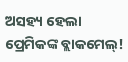ଅସହ୍ୟ ହେଲା ପ୍ରେମିକଙ୍କ ବ୍ଲାକମେଲ୍!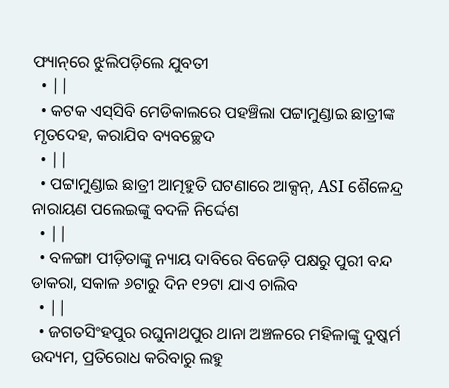ଫ୍ୟାନ୍‌ରେ ଝୁଲିପଡ଼ିଲେ ଯୁବତୀ
  • ||
  • କଟକ ଏସ୍‌ସିବି ମେଡିକାଲରେ ପହଞ୍ଚିଲା ପଟ୍ଟାମୁଣ୍ଡାଇ ଛାତ୍ରୀଙ୍କ ମୃତଦେହ, କରାଯିବ ବ୍ୟବଚ୍ଛେଦ
  • ||
  • ପଟ୍ଟାମୁଣ୍ଡାଇ ଛାତ୍ରୀ ଆତ୍ମହୁତି ଘଟଣାରେ ଆକ୍ସନ୍, ASI ଶୈଳେନ୍ଦ୍ର ନାରାୟଣ ପଲେଇଙ୍କୁ ବଦଳି ନିର୍ଦ୍ଦେଶ
  • ||
  • ବଳଙ୍ଗା ପୀଡ଼ିତାଙ୍କୁ ନ୍ୟାୟ ଦାବିରେ ବିଜେଡ଼ି ପକ୍ଷରୁ ପୁରୀ ବନ୍ଦ ଡାକରା, ସକାଳ ୬ଟାରୁ ଦିନ ୧୨ଟା ଯାଏ ଚାଲିବ
  • ||
  • ଜଗତସିଂହପୁର ରଘୁନାଥପୁର ଥାନା ଅଞ୍ଚଳରେ ମହିଳାଙ୍କୁ ଦୁଷ୍କର୍ମ ଉଦ୍ୟମ, ପ୍ରତିରୋଧ କରିବାରୁ ଲହୁ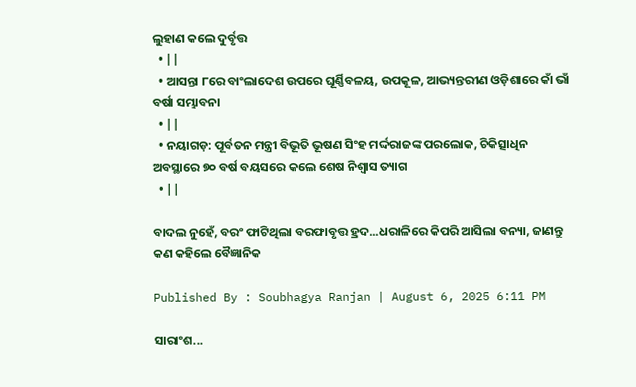ଲୁହାଣ କଲେ ଦୁର୍ବୃତ୍ତ
  • ||
  • ଆସନ୍ତା ୮ରେ ବାଂଲାଦେଶ ଉପରେ ଘୂର୍ଣ୍ଣିବଳୟ, ଉପକୂଳ, ଆଭ୍ୟନ୍ତରୀଣ ଓଡ଼ିଶାରେ କାଁ ଭାଁ ବର୍ଷା ସମ୍ଭାବନା
  • ||
  • ନୟାଗଡ଼: ପୂର୍ବତନ ମନ୍ତ୍ରୀ ବିଭୂତି ଭୂଷଣ ସିଂହ ମର୍ଦ୍ଦରାଜଙ୍କ ପରଲୋକ, ଚିକିତ୍ସାଧିନ ଅବସ୍ଥାରେ ୭୦ ବର୍ଷ ବୟସରେ କଲେ ଶେଷ ନିଶ୍ବାସ ତ୍ୟାଗ
  • ||

ବାଦଲ ନୁହେଁ, ବରଂ ଫାଟିଥିଲା ବରଫାବୃତ୍ତ ହ୍ରଦ...ଧରାଳିରେ କିପରି ଆସିଲା ବନ୍ୟା, ଜାଣନ୍ତୁ କଣ କହିଲେ ବୈଜ୍ଞାନିକ

Published By : Soubhagya Ranjan | August 6, 2025 6:11 PM

ସାରାଂଶ...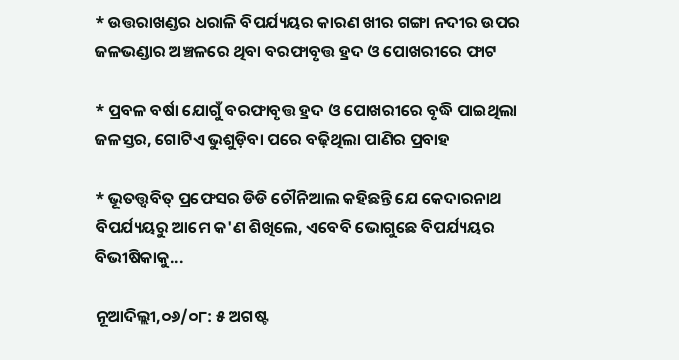* ଉତ୍ତରାଖଣ୍ଡର ଧରାଳି ବିପର୍ଯ୍ୟୟର କାରଣ ଖୀର ଗଙ୍ଗା ନଦୀର ଉପର ଜଳଭଣ୍ଡାର ଅଞ୍ଚଳରେ ଥିବା ବରଫାବୃତ୍ତ ହ୍ରଦ ଓ ପୋଖରୀରେ ଫାଟ

* ପ୍ରବଳ ବର୍ଷା ଯୋଗୁଁ ବରଫାବୃତ୍ତ ହ୍ରଦ ଓ ପୋଖରୀରେ ବୃଦ୍ଧି ପାଇଥିଲା ଜଳସ୍ତର, ଗୋଟିଏ ଭୁଶୁଡ଼ିବା ପରେ ବଢ଼ିଥିଲା ପାଣିର ପ୍ରବାହ

* ଭୂତତ୍ତ୍ୱବିତ୍ ପ୍ରଫେସର ଡିଡି ଚୌନିଆଲ କହିଛନ୍ତି ଯେ କେଦାରନାଥ ବିପର୍ଯ୍ୟୟରୁ ଆମେ କ'ଣ ଶିଖିଲେ, ଏବେବି ଭୋଗୁଛେ ବିପର୍ଯ୍ୟୟର ବିଭୀଷିକାକୁ...

ନୂଆଦିଲ୍ଲୀ,୦୬/୦୮: ୫ ଅଗଷ୍ଟ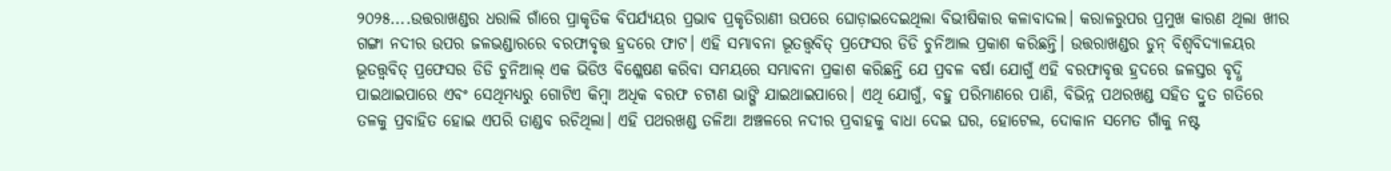୨୦୨୫....ଉତ୍ତରାଖଣ୍ଡର ଧରାଲି ଗାଁରେ ପ୍ରାକୃତିକ ବିପର୍ଯ୍ୟୟର ପ୍ରଭାବ ପ୍ରକୃତିରାଣୀ ଉପରେ ଘୋଡ଼ାଇଦେଇଥିଲା ବିଭୀଷିକାର କଳାବାଦଲ। କରାଳରୁପର ପ୍ରମୁଖ କାରଣ ଥିଲା ଖୀର ଗଙ୍ଗା ନଦୀର ଉପର ଜଳଭଣ୍ଡାରରେ ବରଫାବୃତ୍ତ ହ୍ରଦରେ ଫାଟ। ଏହି ସମ୍ଭାବନା ଭୂତତ୍ତ୍ୱବିତ୍ ପ୍ରଫେସର ଡିଡି ଚୁନିଆଲ ପ୍ରକାଶ କରିଛନ୍ତି। ଉତ୍ତରାଖଣ୍ଡର ଡୁନ୍ ବିଶ୍ୱବିଦ୍ୟାଳୟର ଭୂତତ୍ତ୍ୱବିତ୍ ପ୍ରଫେସର ଡିଡି ଚୁନିଆଲ୍ ଏକ ଭିଡିଓ ବିଶ୍ଳେଷଣ କରିବା ସମୟରେ ସମ୍ଭାବନା ପ୍ରକାଶ କରିଛନ୍ତି ଯେ ପ୍ରବଳ ବର୍ଷା ଯୋଗୁଁ ଏହି ବରଫାବୃତ୍ତ ହ୍ରଦରେ ଜଳସ୍ତର ବୃଦ୍ଧି ପାଇଥାଇପାରେ ଏବଂ ସେଥିମଧ୍ୟରୁ ଗୋଟିଏ କିମ୍ବା ଅଧିକ ବରଫ ଚଟାଣ ଭାଙ୍ଗି ଯାଇଥାଇପାରେ। ଏଥି ଯୋଗୁଁ, ବହୁ ପରିମାଣରେ ପାଣି, ବିଭିନ୍ନ ପ‌ଥରଖଣ୍ଡ ସହିତ ଦ୍ରୁତ ଗତିରେ ତଳକୁ ପ୍ରବାହିତ ହୋଇ ଏପରି ତାଣ୍ଡବ ରଚିଥିଲା। ଏହି ପ‌ଥରଖଣ୍ଡ ତଳିଆ ଅଞ୍ଚଳରେ ନଦୀର ପ୍ରବାହକୁ ବାଧା ଦେଇ ଘର, ହୋଟେଲ, ଦୋକାନ ସମେତ ଗାଁକୁ ନଷ୍ଟ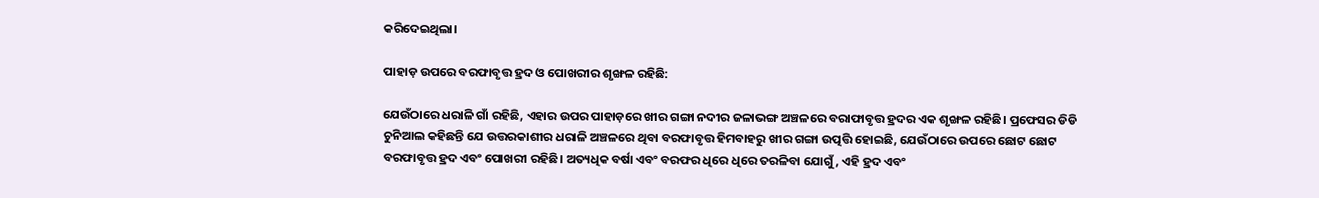କରିଦେଇଥିଲା।

ପାହାଡ଼ ଉପରେ ବରଫାବୃତ୍ତ ହ୍ରଦ ଓ ପୋଖରୀର ଶୃଙ୍ଖଳ ରହିଛି:

ଯେଉଁଠାରେ ଧରାଳି ଗାଁ ରହିଛି, ଏହାର ଉପର ପାହାଡ଼ରେ ଖୀର ଗଙ୍ଗା ନଦୀର ଜଳାଭଙ୍ଗ ଅଞ୍ଚଳରେ ବରାଫାବୃତ୍ତ ହ୍ରଦର ଏକ ଶୃଙ୍ଖଳ ରହିଛି। ପ୍ରଫେସର ଡିଡି ଚୁନିଆଲ କହିଛନ୍ତି ଯେ ଉତ୍ତରକାଶୀର ଧରାଳି ଅଞ୍ଚଳରେ ଥିବା ବରଫାବୃତ୍ତ ହିମବାହରୁ ଖୀର ଗଙ୍ଗା ଉତ୍ପତ୍ତି ହୋଇଛି, ଯେଉଁଠାରେ ଉପରେ ଛୋଟ ଛୋଟ ବରଫାବୃତ୍ତ ହ୍ରଦ ଏବଂ ପୋଖରୀ ରହିଛି। ଅତ୍ୟଧିକ ବର୍ଷା ଏବଂ ବରଫର ଧିରେ ଧିରେ ତରଳିବା ଯୋଗୁଁ, ଏହି ହ୍ରଦ ଏବଂ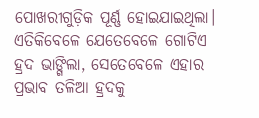ପୋଖରୀଗୁଡ଼ିକ ପୂର୍ଣ୍ଣ ହୋଇଯାଇଥିଲା। ଏତିକିବେଳେ ଯେତେବେଳେ ଗୋଟିଏ ହ୍ରଦ ଭାଙ୍ଗିଲା, ସେତେବେଳେ ଏହାର ପ୍ରଭାବ ତଳିଆ ହ୍ରଦକୁ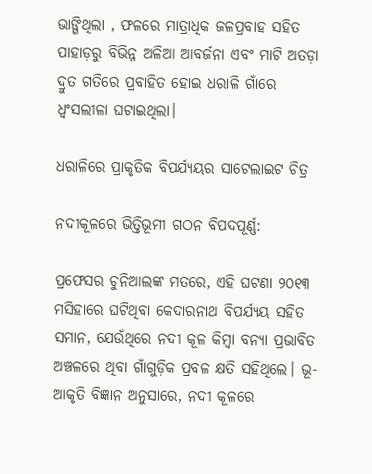ଭାଙ୍ଗିଥିଲା , ଫଳରେ ମାତ୍ରାଧିକ ଜଳପ୍ରବାହ ସହିତ ପାହାଡ଼ରୁ ବିଭିନ୍ନ ଅଳିଆ ଆବର୍ଜନା ଏବଂ ମାଟି ଅତଡ଼ା ଦ୍ରୁତ ଗତିରେ ପ୍ରବାହିତ ହୋଇ ଧରାଳି ଗାଁରେ ଧ୍ୱଂସଲୀଳା ଘଟାଇଥିଲା।

ଧରାଳିରେ ପ୍ରାକୃତିକ ବିପର୍ଯ୍ୟୟର ସାଟେଲାଇଟ ଚିତ୍ର

ନଦୀକୂଳରେ ଭିତ୍ତିଭୂମୀ ଗଠନ ବିପଦପୂର୍ଣ୍ଣ:

ପ୍ରଫେସର ଚୁନିଆଲଙ୍କ ମତରେ, ଏହି ଘଟଣା ୨୦୧୩ ମସିହାରେ ଘଟିଥିବା କେଦାରନାଥ ବିପର୍ଯ୍ୟୟ ସହିତ ସମାନ, ଯେଉଁଥିରେ ନଦୀ କୂଳ କିମ୍ବା ବନ୍ୟା ପ୍ରଭାବିତ ଅଞ୍ଚଳରେ ଥିବା ଗାଁଗୁଡ଼ିକ ପ୍ରବଳ କ୍ଷତି ସହିଥିଲେ। ଭୂ-ଆକୃତି ବିଜ୍ଞାନ ଅନୁସାରେ, ନଦୀ କୂଳରେ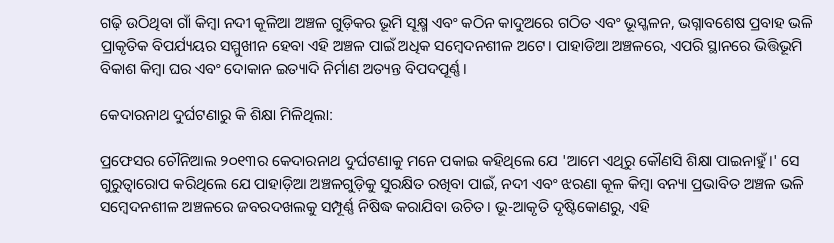ଗଢ଼ି ଉଠିଥିବା ଗାଁ କିମ୍ବା ନଦୀ କୂଳିଆ ଅଞ୍ଚଳ ଗୁଡ଼ିକର ଭୂମି ସୂକ୍ଷ୍ମ ଏବଂ କଠିନ କାଦୁଅରେ ଗଠିତ ଏବଂ ଭୂସ୍ଖଳନ, ଭଗ୍ନାବଶେଷ ପ୍ରବାହ ଭଳି ପ୍ରାକୃତିକ ବିପର୍ଯ୍ୟୟର ସମ୍ମୁଖୀନ ହେବା ଏହି ଅଞ୍ଚଳ ପାଇଁ ଅଧିକ ସମ୍ବେଦନଶୀଳ ଅଟେ। ପାହାଡିଆ ଅଞ୍ଚଳରେ, ଏପରି ସ୍ଥାନରେ ଭିତ୍ତିଭୂମି ବିକାଶ କିମ୍ବା ଘର ଏବଂ ଦୋକାନ ଇତ୍ୟାଦି ନିର୍ମାଣ ଅତ୍ୟନ୍ତ ବିପଦପୂର୍ଣ୍ଣ।

କେଦାରନାଥ ଦୁର୍ଘଟଣାରୁ କି ଶିକ୍ଷା ମିଳିଥିଲା:

ପ୍ରଫେସର ଚୌନିଆଲ ୨୦୧୩ର କେଦାରନାଥ ଦୁର୍ଘଟଣାକୁ ମନେ ପକାଇ କହିଥିଲେ ଯେ 'ଆମେ ଏଥିରୁ କୌଣସି ଶିକ୍ଷା ପାଇନାହୁଁ।' ସେ ଗୁରୁତ୍ୱାରୋପ କରିଥିଲେ ଯେ ପାହାଡ଼ିଆ ଅଞ୍ଚଳଗୁଡ଼ିକୁ ସୁରକ୍ଷିତ ରଖିବା ପାଇଁ, ନଦୀ ଏବଂ ଝରଣା କୂଳ କିମ୍ବା ବନ୍ୟା ପ୍ରଭାବିତ ଅଞ୍ଚଳ ଭଳି ସମ୍ବେଦନଶୀଳ ଅଞ୍ଚଳରେ ଜବରଦଖଲକୁ ସମ୍ପୂର୍ଣ୍ଣ ନିଷିଦ୍ଧ କରାଯିବା ଉଚିତ। ଭୂ-ଆକୃତି ଦୃଷ୍ଟିକୋଣରୁ, ଏହି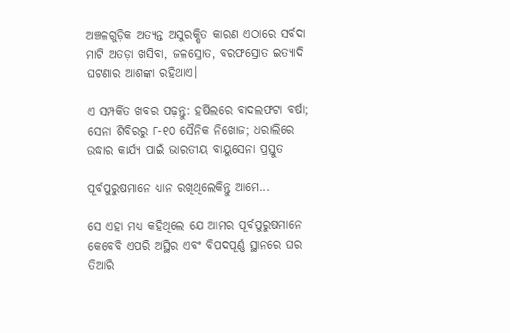ଅଞ୍ଚଳଗୁଡ଼ିକ ଅତ୍ୟନ୍ତ ଅସୁରକ୍ଷିତ କାରଣ ଏଠାରେ ସର୍ବଦା ମାଟି ଅତଡ଼ା ଖସିବା, ଜଳସ୍ରୋତ, ବରଫସ୍ରୋତ ଇତ୍ୟାଦି ଘଟଣାର ଆଶଙ୍କା ରହିଥାଏ।

ଏ ସମ୍ପର୍କିତ ଖବର ପଢ଼ନ୍ତୁ: ହର୍ଷିଲରେ ବାଦଲଫଟା ବର୍ଷା; ସେନା ଶିବିରରୁ ୮-୧୦ ସୈନିକ ନିଖୋଜ; ଧରାଲିରେ ଉଦ୍ଧାର କାର୍ଯ୍ୟ ପାଇଁ ଭାରତୀୟ ବାୟୁସେନା ପ୍ରସ୍ତୁତ

ପୂର୍ବପୁରୁଷମାନେ ଧ୍ୟାନ ରଖିଥିଲେକିନ୍ତୁ ଆମେ...

ସେ ଏହା ମଧ୍ୟ କହିଥିଲେ ଯେ ଆମର ପୂର୍ବପୁରୁଷମାନେ କେବେବି ଏପରି ଅସ୍ଥିର ଏବଂ ବିପଦପୂର୍ଣ୍ଣ ସ୍ଥାନରେ ଘର ତିଆରି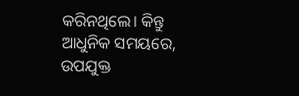କରିନଥିଲେ। କିନ୍ତୁ ଆଧୁନିକ ସମୟରେ, ଉପଯୁକ୍ତ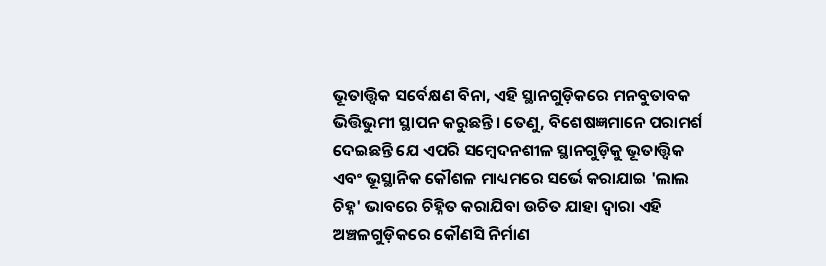ଭୂତାତ୍ତ୍ୱିକ ସର୍ବେକ୍ଷଣ ବିନା, ଏହି ସ୍ଥାନଗୁଡ଼ିକରେ ମନବୁତାବକ ଭିତ୍ତିଭୁମୀ ସ୍ଥାପନ କରୁଛନ୍ତି। ତେଣୁ, ବିଶେଷଜ୍ଞମାନେ ପରାମର୍ଶ ଦେଇଛନ୍ତି ଯେ ଏପରି ସମ୍ବେଦନଶୀଳ ସ୍ଥାନଗୁଡ଼ିକୁ ଭୂତାତ୍ତ୍ୱିକ ଏବଂ ଭୂସ୍ଥାନିକ କୌଶଳ ମାଧ୍ୟମରେ ସର୍ଭେ କରାଯାଇ 'ଲାଲ ଚିହ୍ନ' ଭାବରେ ଚିହ୍ନିତ କରାଯିବା ଉଚିତ ଯାହା ଦ୍ଵାରା ଏହି ଅଞ୍ଚଳଗୁଡ଼ିକରେ କୌଣସି ନିର୍ମାଣ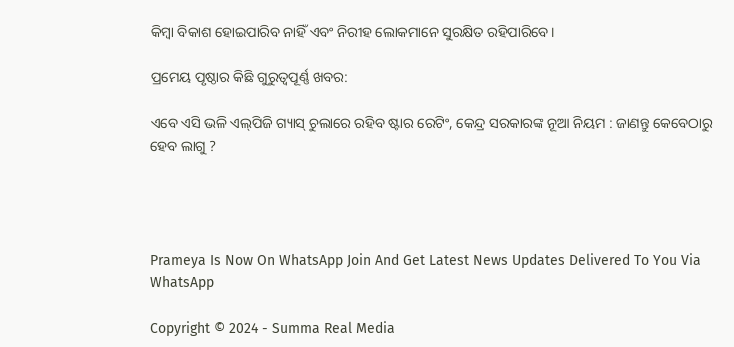କିମ୍ବା ବିକାଶ ହୋଇପାରିବ ନାହିଁ ଏବଂ ନିରୀହ ଲୋକମାନେ ସୁରକ୍ଷିତ ରହିପାରିବେ।

ପ୍ରମେୟ ପୃଷ୍ଠାର କିଛି ଗୁରୁତ୍ବପୂର୍ଣ୍ଣ ଖବର:

ଏବେ ଏସି ଭଳି ଏଲ୍‌ପିଜି ଗ୍ୟାସ୍ ଚୁଲାରେ ରହିବ ଷ୍ଟାର ରେଟିଂ, କେନ୍ଦ୍ର ସରକାରଙ୍କ ନୂଆ ନିୟମ : ଜାଣନ୍ତୁ କେବେଠାରୁ ହେବ ଲାଗୁ ?




Prameya Is Now On WhatsApp Join And Get Latest News Updates Delivered To You Via WhatsApp

Copyright © 2024 - Summa Real Media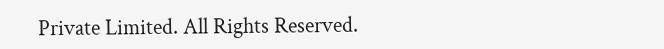Private Limited. All Rights Reserved.